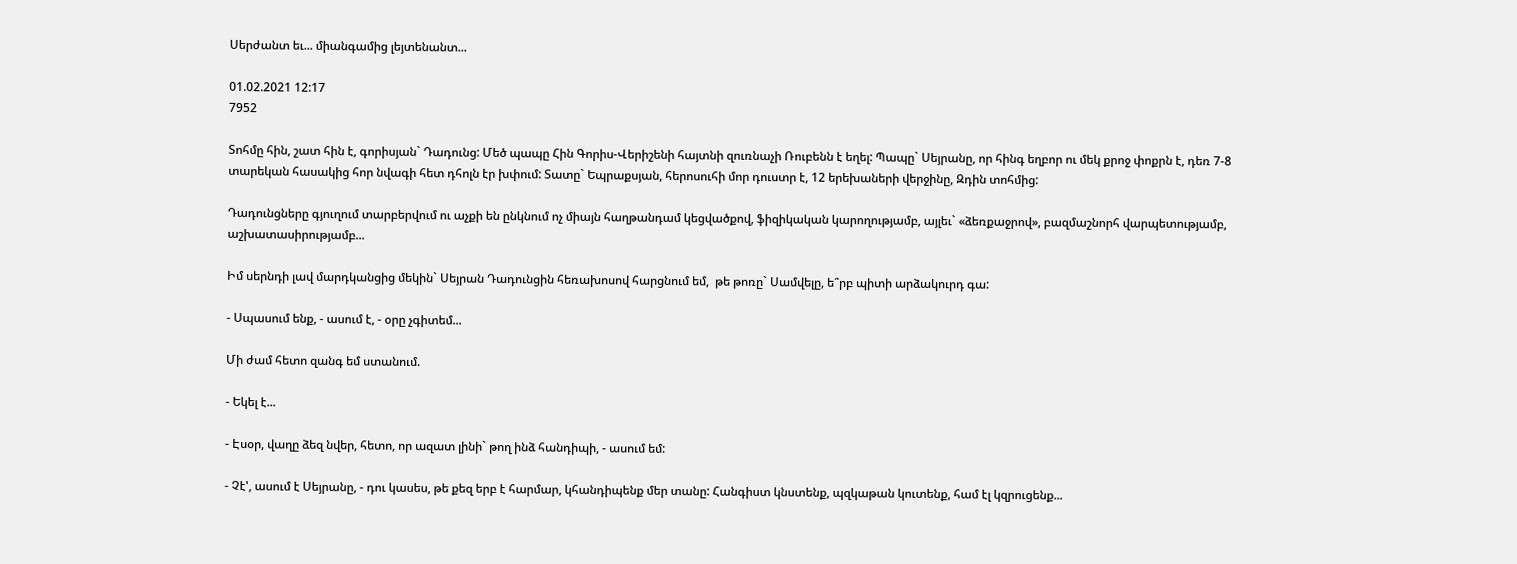Սերժանտ եւ... միանգամից լեյտենանտ...

01.02.2021 12:17
7952

Տոհմը հին, շատ հին է, գորիսյան` Դադունց: Մեծ պապը Հին Գորիս-Վերիշենի հայտնի զուռնաչի Ռուբենն է եղել: Պապը` Սեյրանը, որ հինգ եղբոր ու մեկ քրոջ փոքրն է, դեռ 7-8 տարեկան հասակից հոր նվագի հետ դհոլն էր խփում: Տատը` Եպրաքսյան, հերոսուհի մոր դուստր է, 12 երեխաների վերջինը, Զդին տոհմից:

Դադունցները գյուղում տարբերվում ու աչքի են ընկնում ոչ միայն հաղթանդամ կեցվածքով, ֆիզիկական կարողությամբ, այլեւ` «ձեռքաջրով», բազմաշնորհ վարպետությամբ, աշխատասիրությամբ...

Իմ սերնդի լավ մարդկանցից մեկին` Սեյրան Դադունցին հեռախոսով հարցնում եմ,  թե թոռը` Սամվելը, ե՞րբ պիտի արձակուրդ գա:

- Սպասում ենք, - ասում է, - օրը չգիտեմ...

Մի ժամ հետո զանգ եմ ստանում.

- Եկել է...

- Էսօր, վաղը ձեզ նվեր, հետո, որ ազատ լինի` թող ինձ հանդիպի, - ասում եմ:

- Չէ', ասում է Սեյրանը, - դու կասես, թե քեզ երբ է հարմար, կհանդիպենք մեր տանը: Հանգիստ կնստենք, պզկաթան կուտենք, համ էլ կզրուցենք...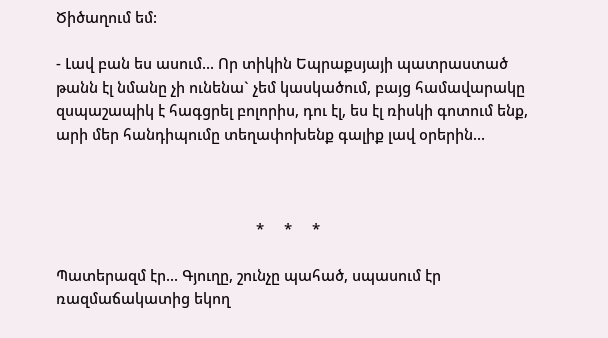Ծիծաղում եմ:

- Լավ բան ես ասում... Որ տիկին Եպրաքսյայի պատրաստած թանն էլ նմանը չի ունենա` չեմ կասկածում, բայց համավարակը զսպաշապիկ է հագցրել բոլորիս, դու էլ, ես էլ ռիսկի գոտում ենք, արի մեր հանդիպումը տեղափոխենք գալիք լավ օրերին...



                                                  *     *     *

Պատերազմ էր... Գյուղը, շունչը պահած, սպասում էր ռազմաճակատից եկող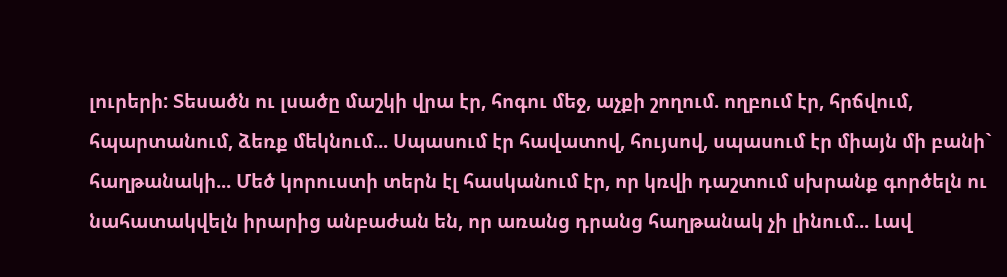լուրերի: Տեսածն ու լսածը մաշկի վրա էր, հոգու մեջ, աչքի շողում. ողբում էր, հրճվում, հպարտանում, ձեռք մեկնում... Սպասում էր հավատով, հույսով, սպասում էր միայն մի բանի` հաղթանակի... Մեծ կորուստի տերն էլ հասկանում էր, որ կռվի դաշտում սխրանք գործելն ու նահատակվելն իրարից անբաժան են, որ առանց դրանց հաղթանակ չի լինում... Լավ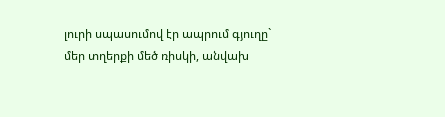լուրի սպասումով էր ապրում գյուղը` մեր տղերքի մեծ ռիսկի, անվախ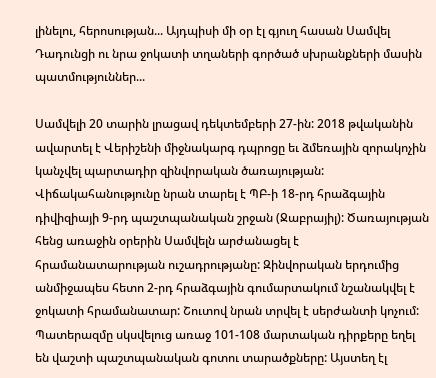լինելու, հերոսության... Այդպիսի մի օր էլ գյուղ հասան Սամվել Դադունցի ու նրա ջոկատի տղաների գործած սխրանքների մասին պատմություններ...

Սամվելի 20 տարին լրացավ դեկտեմբերի 27-ին: 2018 թվականին ավարտել է Վերիշենի միջնակարգ դպրոցը եւ ձմեռային զորակոչին կանչվել պարտադիր զինվորական ծառայության: Վիճակահանությունը նրան տարել է ՊԲ-ի 18-րդ հրաձգային դիվիզիայի 9-րդ պաշտպանական շրջան (Ջաբրայիլ): Ծառայության հենց առաջին օրերին Սամվելն արժանացել է հրամանատարության ուշադրությանը: Զինվորական երդումից անմիջապես հետո 2-րդ հրաձգային գումարտակում նշանակվել է ջոկատի հրամանատար: Շուտով նրան տրվել է սերժանտի կոչում: Պատերազմը սկսվելուց առաջ 101-108 մարտական դիրքերը եղել են վաշտի պաշտպանական գոտու տարածքները: Այստեղ էլ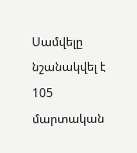Սամվելը նշանակվել է 105 մարտական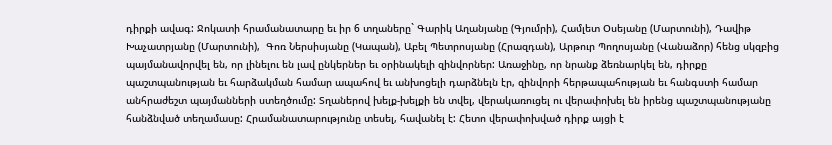դիրքի ավագ: Ջոկատի հրամանատարը եւ իր 6 տղաները` Գարիկ Աղանյանը (Գյումրի), Համլետ Օսեյանը (Մարտունի), Դավիթ Խաչատրյանը (Մարտունի),  Գոռ Ներսիսյանը (Կապան), Աբել Պետրոսյանը (Հրազդան), Արթուր Պողոսյանը (Վանաձոր) հենց սկզբից պայմանավորվել են, որ լինելու են լավ ընկերներ եւ օրինակելի զինվորներ: Առաջինը, որ նրանք ձեռնարկել են, դիրքը պաշտպանության եւ հարձակման համար ապահով եւ անխոցելի դարձնելն էր, զինվորի հերթապահության եւ հանգստի համար անհրաժեշտ պայմանների ստեղծումը: Տղաներով խելք-խելքի են տվել, վերակառուցել ու վերափոխել են իրենց պաշտպանությանը հանձնված տեղամասը: Հրամանատարությունը տեսել, հավանել է: Հետո վերափոխված դիրք այցի է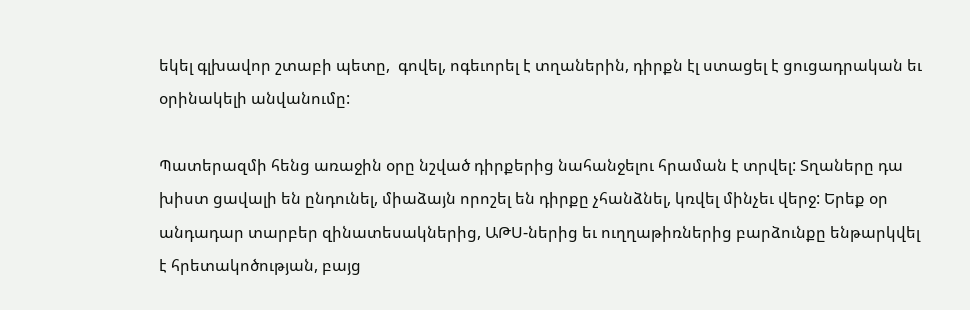եկել գլխավոր շտաբի պետը,  գովել, ոգեւորել է տղաներին, դիրքն էլ ստացել է ցուցադրական եւ օրինակելի անվանումը:

Պատերազմի հենց առաջին օրը նշված դիրքերից նահանջելու հրաման է տրվել: Տղաները դա խիստ ցավալի են ընդունել, միաձայն որոշել են դիրքը չհանձնել, կռվել մինչեւ վերջ: Երեք օր անդադար տարբեր զինատեսակներից, ԱԹՍ-ներից եւ ուղղաթիռներից բարձունքը ենթարկվել է հրետակոծության, բայց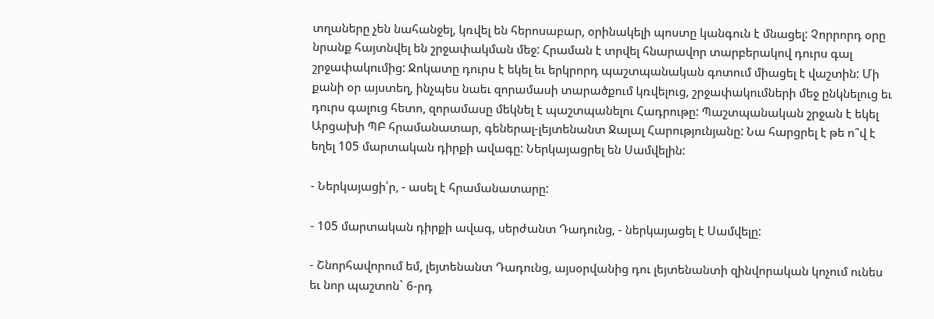տղաները չեն նահանջել, կռվել են հերոսաբար, օրինակելի պոստը կանգուն է մնացել: Չորրորդ օրը նրանք հայտնվել են շրջափակման մեջ: Հրաման է տրվել հնարավոր տարբերակով դուրս գալ շրջափակումից: Ջոկատը դուրս է եկել եւ երկրորդ պաշտպանական գոտում միացել է վաշտին: Մի քանի օր այստեղ, ինչպես նաեւ զորամասի տարածքում կռվելուց, շրջափակումների մեջ ընկնելուց եւ դուրս գալուց հետո, զորամասը մեկնել է պաշտպանելու Հադրութը: Պաշտպանական շրջան է եկել Արցախի ՊԲ հրամանատար, գեներալ-լեյտենանտ Ջալալ Հարությունյանը: Նա հարցրել է թե ո՞վ է եղել 105 մարտական դիրքի ավագը: Ներկայացրել են Սամվելին:

- Ներկայացի՛ր, - ասել է հրամանատարը:

- 105 մարտական դիրքի ավագ, սերժանտ Դադունց, - ներկայացել է Սամվելը:

- Շնորհավորում եմ, լեյտենանտ Դադունց, այսօրվանից դու լեյտենանտի զինվորական կոչում ունես եւ նոր պաշտոն` 6-րդ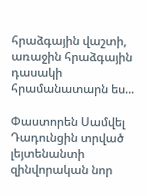հրաձգային վաշտի, առաջին հրաձգային դասակի հրամանատարն ես...

Փաստորեն Սամվել Դադունցին տրված լեյտենանտի զինվորական նոր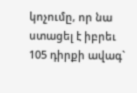կոչումը, որ նա ստացել է իբրեւ 105 դիրքի ավագ`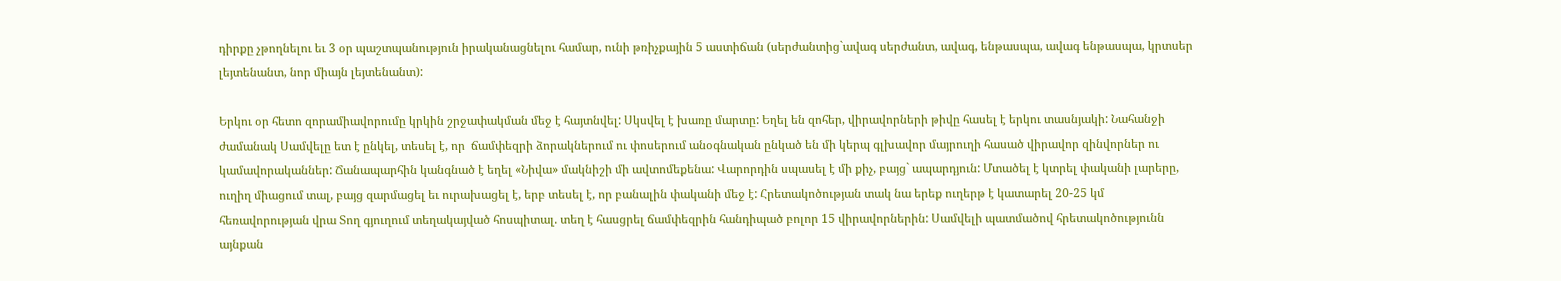դիրքը չթողնելու եւ 3 օր պաշտպանություն իրականացնելու համար, ունի թռիչքային 5 աստիճան (սերժանտից`ավագ սերժանտ, ավագ, ենթասպա, ավագ ենթասպա, կրտսեր լեյտենանտ, նոր միայն լեյտենանտ):

Երկու օր հետո զորամիավորումը կրկին շրջափակման մեջ է հայտնվել: Սկսվել է խառը մարտը: Եղել են զոհեր, վիրավորների թիվը հասել է երկու տասնյակի: Նահանջի ժամանակ Սամվելը ետ է ընկել, տեսել է, որ  ճամփեզրի ձորակներում ու փոսերում անօգնական ընկած են մի կերպ գլխավոր մայրուղի հասած վիրավոր զինվորներ ու կամավորականներ: Ճանապարհին կանգնած է եղել «Նիվա» մակնիշի մի ավտոմեքենա: Վարորդին սպասել է մի քիչ, բայց` ապարդյուն: Մտածել է կտրել փականի լարերը, ուղիղ միացում տալ, բայց զարմացել եւ ուրախացել է, երբ տեսել է, որ բանալին փականի մեջ է: Հրետակոծության տակ նա երեք ուղերթ է կատարել 20-25 կմ հեռավորության վրա Տող գյուղում տեղակայված հոսպիտալ. տեղ է հասցրել ճամփեզրին հանդիպած բոլոր 15 վիրավորներին: Սամվելի պատմածով հրետակոծությունն այնքան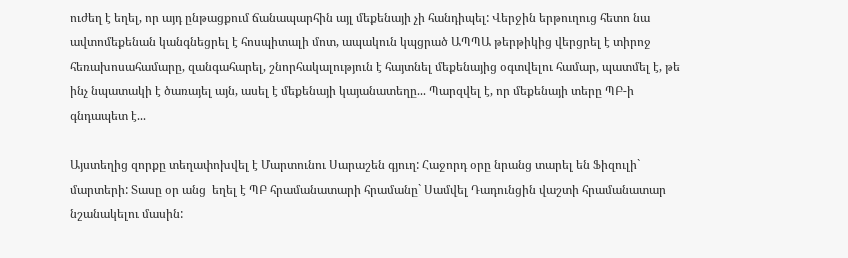ուժեղ է եղել, որ այդ ընթացքում ճանապարհին այլ մեքենայի չի հանդիպել: Վերջին երթուղուց հետո նա ավտոմեքենան կանգնեցրել է հոսպիտալի մոտ, ապակուն կպցրած ԱՊՊԱ թերթիկից վերցրել է տիրոջ հեռախոսահամարը, զանգահարել, շնորհակալություն է հայտնել մեքենայից օգտվելու համար, պատմել է, թե ինչ նպատակի է ծառայել այն, ասել է մեքենայի կայանատեղը... Պարզվել է, որ մեքենայի տերը ՊԲ-ի գնդապետ է...

Այստեղից զորքը տեղափոխվել է Մարտունու Սարաշեն գյուղ: Հաջորդ օրը նրանց տարել են Ֆիզուլի` մարտերի: Տասը օր անց  եղել է ՊԲ հրամանատարի հրամանը` Սամվել Դադունցին վաշտի հրամանատար նշանակելու մասին: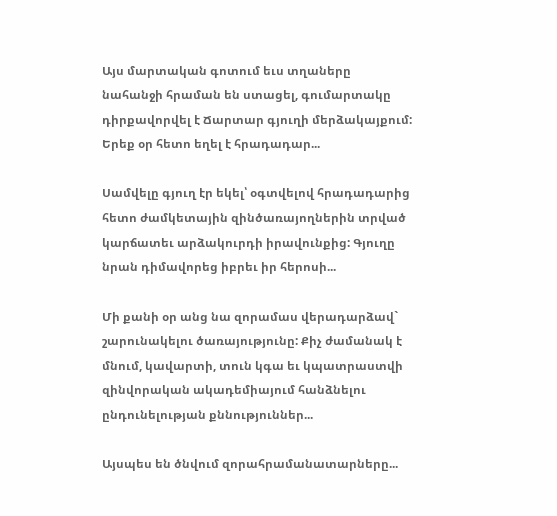Այս մարտական գոտում եւս տղաները նահանջի հրաման են ստացել, գումարտակը դիրքավորվել է Ճարտար գյուղի մերձակայքում: Երեք օր հետո եղել է հրադադար...

Սամվելը գյուղ էր եկել՝ օգտվելով հրադադարից հետո ժամկետային զինծառայողներին տրված կարճատեւ արձակուրդի իրավունքից: Գյուղը նրան դիմավորեց իբրեւ իր հերոսի...

Մի քանի օր անց նա զորամաս վերադարձավ` շարունակելու ծառայությունը: Քիչ ժամանակ է մնում, կավարտի, տուն կգա եւ կպատրաստվի զինվորական ակադեմիայում հանձնելու ընդունելության քննություններ...

Այսպես են ծնվում զորահրամանատարները...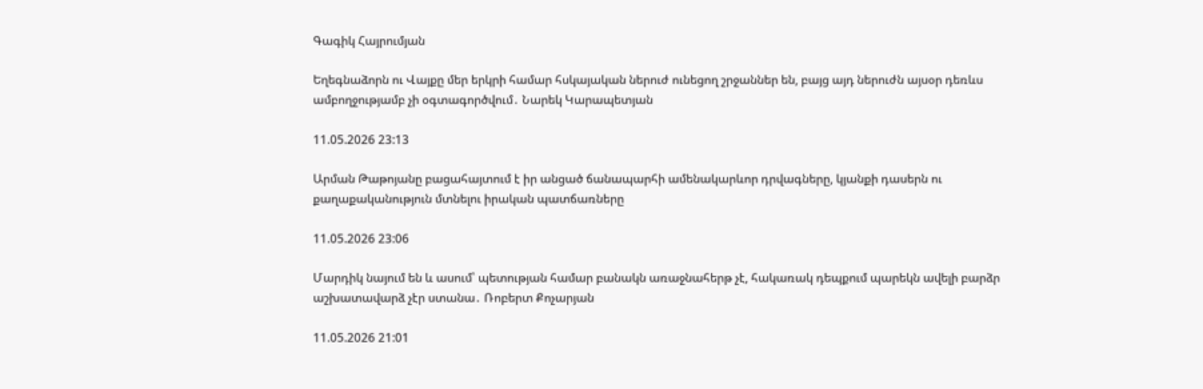Գագիկ Հայրումյան

Եղեգնաձորն ու Վայքը մեր երկրի համար հսկայական ներուժ ունեցող շրջաններ են, բայց այդ ներուժն այսօր դեռևս ամբողջությամբ չի օգտագործվում․ Նարեկ Կարապետյան

11.05.2026 23:13

Արման Թաթոյանը բացահայտում է իր անցած ճանապարհի ամենակարևոր դրվագները, կյանքի դասերն ու քաղաքականություն մտնելու իրական պատճառները

11.05.2026 23:06

Մարդիկ նայում են և ասում՝ պետության համար բանակն առաջնահերթ չէ, հակառակ դեպքում պարեկն ավելի բարձր աշխատավարձ չէր ստանա․ Ռոբերտ Քոչարյան

11.05.2026 21:01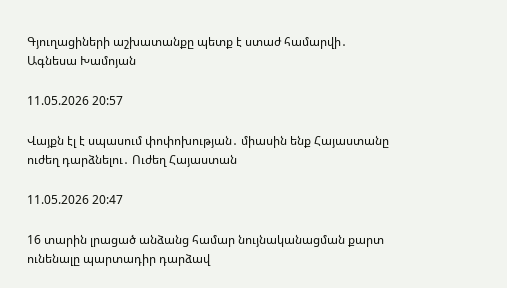Գյուղացիների աշխատանքը պետք է ստաժ համարվի․ Ագնեսա Խամոյան

11.05.2026 20:57

Վայքն էլ է սպասում փոփոխության․ միասին ենք Հայաստանը ուժեղ դարձնելու․ Ուժեղ Հայաստան

11.05.2026 20:47

16 տարին լրացած անձանց համար նույնականացման քարտ ունենալը պարտադիր դարձավ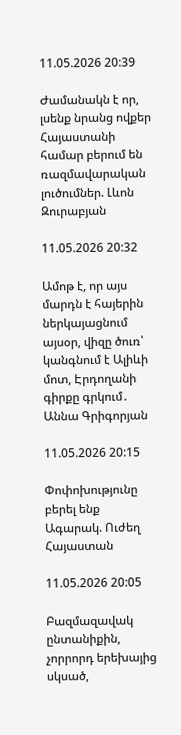11.05.2026 20:39

Ժամանակն է որ, լսենք նրանց ովքեր Հայաստանի համար բերում են ռազմավարական լուծումներ. Լևոն Զուրաբյան

11.05.2026 20:32

Ամոթ է, որ այս մարդն է հայերին ներկայացնում այսօր, վիզը ծուռ՝ կանգնում է Ալիևի մոտ, Էրդողանի գիրքը գրկում․ Աննա Գրիգորյան

11.05.2026 20:15

Փոփոխությունը բերել ենք Ագարակ. Ուժեղ Հայաստան

11.05.2026 20:05

Բազմազավակ ընտանիքին, չորրորդ երեխայից սկսած,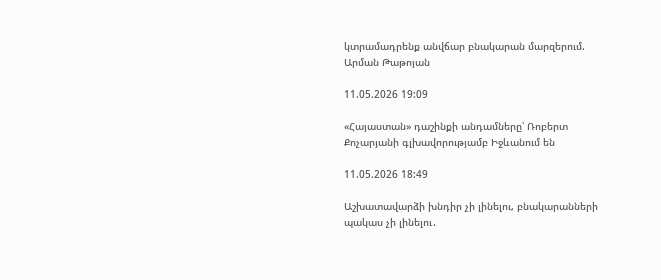կտրամադրենք անվճար բնակարան մարզերում. Արման Թաթոյան

11.05.2026 19:09

«Հայաստան» դաշինքի անդամները՝ Ռոբերտ Քոչարյանի գլխավորությամբ Իջևանում են

11.05.2026 18:49

Աշխատավարձի խնդիր չի լինելու, բնակարանների պակաս չի լինելու․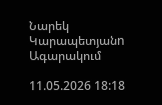Նարեկ Կարապետյանn Ագարակում

11.05.2026 18:18